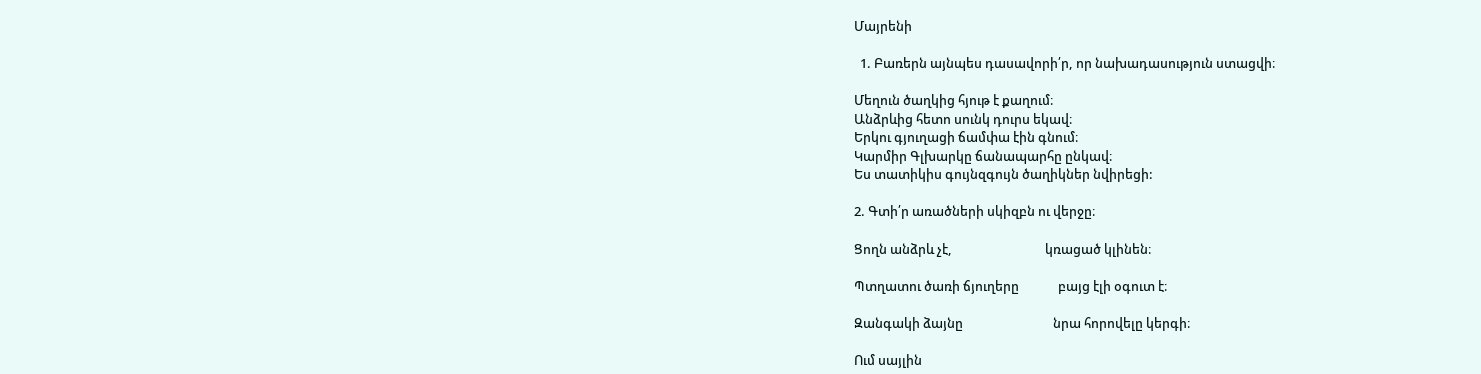Մայրենի

  1. Բառերն այնպես դասավորի՛ր, որ նախադասություն ստացվի։

Մեղուն ծաղկից հյութ է քաղում։
Անձրևից հետո սունկ դուրս եկավ։
Երկու գյուղացի ճամփա էին գնում։
Կարմիր Գլխարկը ճանապարհը ընկավ։
Ես տատիկիս գույնզգույն ծաղիկներ նվիրեցի:

2. Գտի՛ր առածների սկիզբն ու վերջը։

Ցողն անձրև չէ,                               կռացած կլինեն։

Պտղատու ծառի ճյուղերը             բայց էլի օգուտ է։

Զանգակի ձայնը                              նրա հորովելը կերգի։

Ում սայլին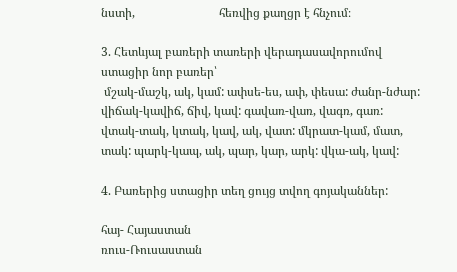նստի,                            հեռվից քաղցր է հնչում։

3. Հետևյալ բառերի տառերի վերադասավորումով ստացիր նոր բառեր՝
 մշակ-մաշկ, ակ, կամ: ափսե-ես, ափ, փեսա: ժանր-նժար: վիճակ-կավիճ, ճիվ, կավ: գավառ-վառ, վագռ, գառ: վտակ-տակ, կտակ, կավ, ակ, վատ: մկրատ-կամ, մատ, տակ: պարկ-կապ, ակ, պար, կար, արկ: վկա-ակ, կավ:

4. Բառերից ստացիր տեղ ցույց տվող գոյականներ:

հայ- Հայաստան
ռուս-Ռուսաստան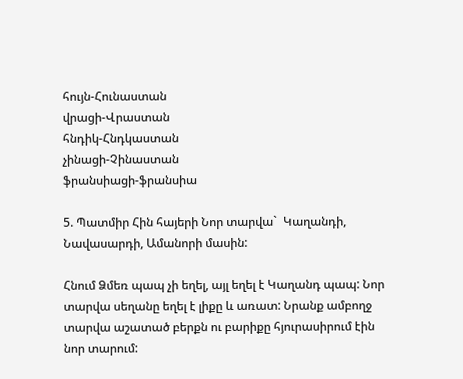հույն-Հունաստան
վրացի-Վրաստան
հնդիկ-Հնդկաստան
չինացի-Չինաստան
ֆրանսիացի-ֆրանսիա

5. Պատմիր Հին հայերի Նոր տարվա`  Կաղանդի, Նավասարդի, Ամանորի մասին:

Հնում Ձմեռ պապ չի եղել, այլ եղել է Կաղանդ պապ: Նոր տարվա սեղանը եղել է լիքը և առատ: Նրանք ամբողջ տարվա աշատած բերքն ու բարիքը հյուրասիրում էին նոր տարում: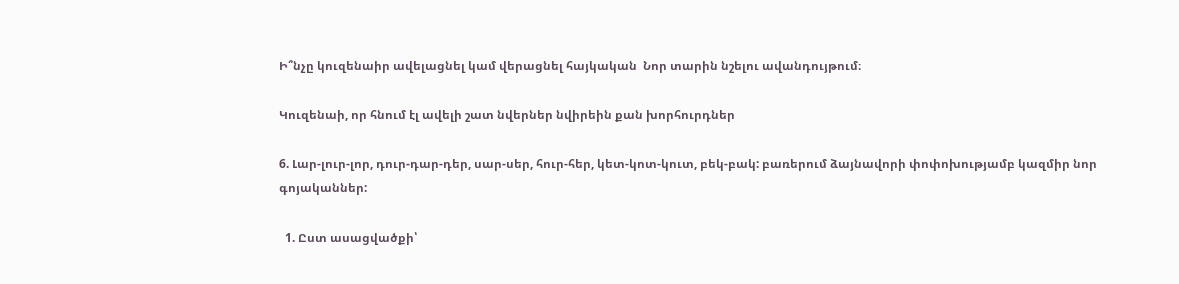Ի՞նչը կուզենաիր ավելացնել կամ վերացնել հայկական  Նոր տարին նշելու ավանդույթում։

Կուզենաի, որ հնում էլ ավելի շատ նվերներ նվիրեին քան խորհուրդներ

6. Լար-լուր-լոր, դուր-դար-դեր, սար-սեր, հուր-հեր, կետ-կոտ-կուտ, բեկ-բակ: բառերում ձայնավորի փոփոխությամբ կազմիր նոր գոյականներ:

  1. Ըստ ասացվածքի՝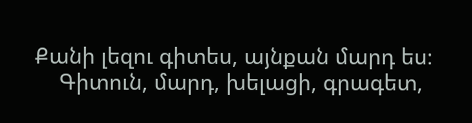Քանի լեզու գիտես, այնքան մարդ ես։
    Գիտուն, մարդ, խելացի, գրագետ,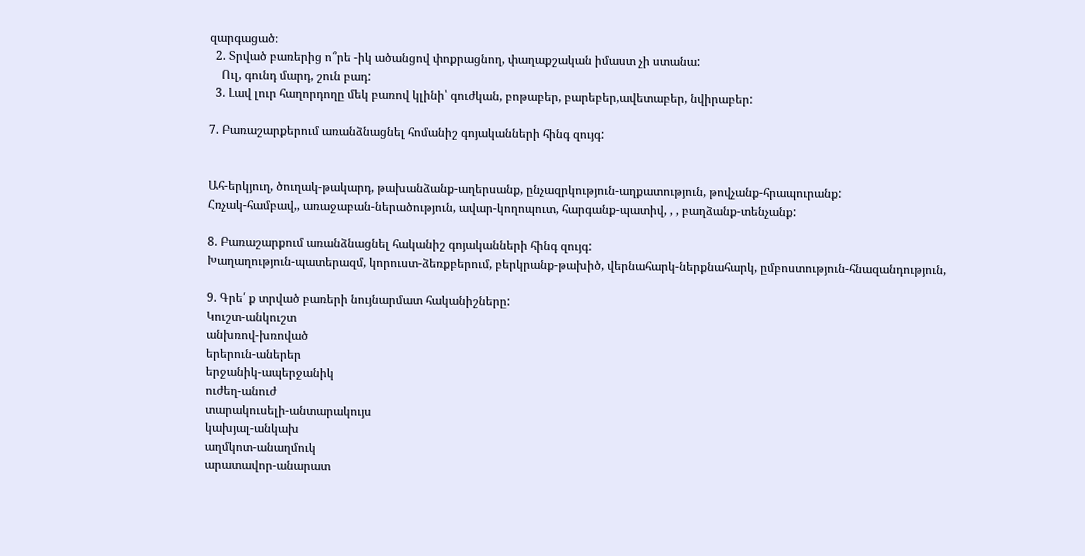զարգացած։
  2. Տրված բառերից ո՞րե -իկ ածանցով փոքրացնող, փաղաքշական իմաստ չի ստանա:
    Ուլ, գունդ մարդ, շուն բադ:
  3. Լավ լուր հաղորդողը մեկ բառով կլինի՝ գուժկան, բոթաբեր, բարեբեր,ավետաբեր, նվիրաբեր:

7. Բառաշարքերում առանձնացնել հոմանիշ գոյականների հինգ զույգ:


Ահ-երկյուղ, ծուղակ-թակարդ, թախանձանք-աղերսանք, ընչազրկություն-աղքատություն, թովչանք-հրապուրանք:
Հռչակ-համբավ,, առաջաբան-ներածություն, ավար-կողոպուտ, հարգանք-պատիվ, , , բաղձանք-տենչանք:

8. Բառաշարքում առանձնացնել հականիշ գոյականների հինգ զույգ:
Խաղաղություն-պատերազմ, կորուստ-ձեռքբերում, բերկրանք-թախիծ, վերնահարկ-ներքնահարկ, ըմբոստություն-հնազանդություն,

9. Գրե՛ ք տրված բառերի նույնարմատ հականիշները:
Կուշտ-անկուշտ
անխռով-խռոված
երերուն-աներեր
երջանիկ-ապերջանիկ
ուժեղ-անուժ
տարակուսելի-անտարակույս
կախյալ-անկախ
աղմկոտ-անաղմուկ
արատավոր-անարատ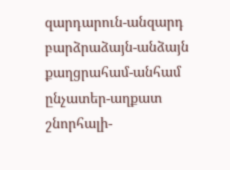զարդարուն-անզարդ
բարձրաձայն-անձայն
քաղցրահամ-անհամ
ընչատեր-աղքատ
շնորհալի-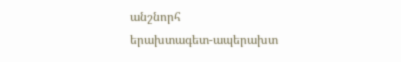անշնորհ
երախտագետ-ապերախտ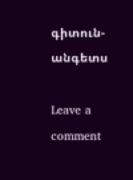գիտուն-անգետս

Leave a comment